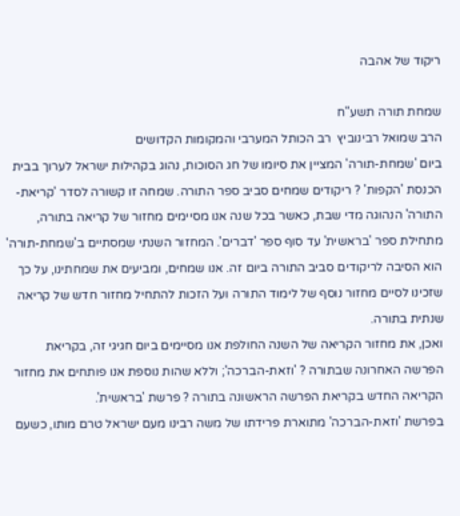ריקוד של אהבה

שמחת תורה תשע"ח
הרב שמואל רבינוביץ  רב הכותל המערבי והמקומות הקדושים
ביום 'שמחת-תורה' המציין את סיומו של חג הסוכות, נהוג בקהילות ישראל לערוך בבית הכנסת 'הקפות' ? ריקודים שמחים סביב ספר התורה. שמחה זו קשורה לסדר 'קריאת-התורה' הנהוגה מדי שבת, כאשר בכל שנה אנו מסיימים מחזור של קריאה בתורה, מתחילת ספר 'בראשית' עד סוף ספר 'דברים'. המחזור השנתי שמסתיים ב'שמחת-תורה' הוא הסיבה לריקודים סביב התורה ביום זה. אנו שמחים, ומביעים את שמחתינו, על כך שזכינו לסיים מחזור נוסף של לימוד התורה ועל הזכות להתחיל מחזור חדש של קריאה שנתית בתורה.
ואכן, את מחזור הקריאה של השנה החולפת אנו מסיימים ביום חגיגי זה, בקריאת הפרשה האחרונה שבתורה ? 'וזאת-הברכה'; וללא שהות נוספת אנו פותחים את מחזור הקריאה החדש בקריאת הפרשה הראשונה בתורה ? פרשת 'בראשית'.
בפרשת 'וזאת-הברכה' מתוארת פרידתו של משה רבינו מעם ישראל טרם מותו, כשעם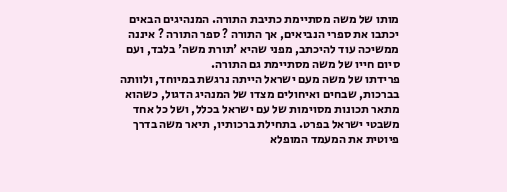מותו של משה מסתיימת כתיבת התורה. המנהיגים הבאים יכתבו את ספרי הנביאים, אך התורה ? ספר התורה ? איננה ממשיכה עוד להיכתב, מפני שהיא 'תורת משה' בלבד, ועם סיום חייו של משה מסתיימת גם התורה.
פרידתו של משה מעם ישראל הייתה נרגשת במיוחד, ולוותה בברכות, שבחים ואיחולים מצדו של המנהיג הדגול, כשהוא מתאר תכונות מסוימות של עם ישראל בכלל, ושל כל אחד משבטי ישראל בפרט. בתחילת ברכותיו, תיאר משה בדרך פיוטית את המעמד המופלא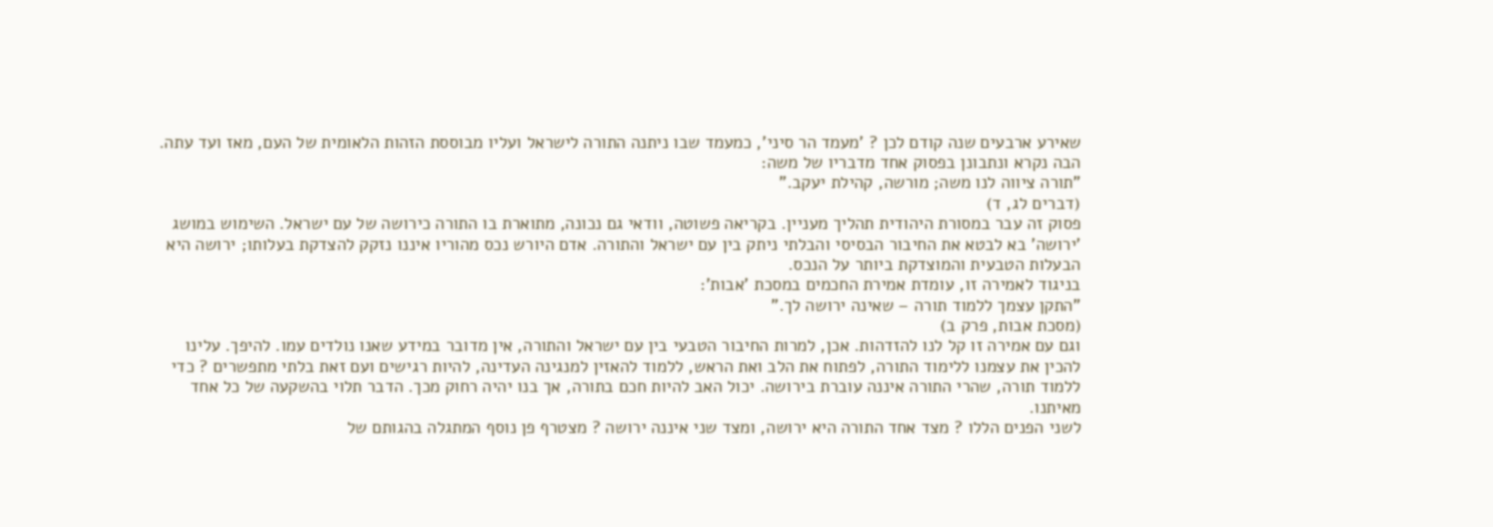שאירע ארבעים שנה קודם לכן ? 'מעמד הר סיני', כמעמד שבו ניתנה התורה לישראל ועליו מבוססת הזהות הלאומית של העם, מאז ועד עתה.
הבה נקרא ונתבונן בפסוק אחד מדבריו של משה:
"תורה ציווה לנו משה; מורשה, קהילת יעקב."
(דברים לג, ד)
פסוק זה עבר במסורת היהודית תהליך מעניין. בקריאה פשוטה, וודאי גם נכונה, מתוארת בו התורה כירושה של עם ישראל. השימוש במושג 'ירושה' בא לבטא את החיבור הבסיסי והבלתי ניתק בין עם ישראל והתורה. אדם היורש נכס מהוריו איננו נזקק להצדקת בעלותו; ירושה היא הבעלות הטבעית והמוצדקת ביותר על הנכס.
בניגוד לאמירה זו, עומדת אמירת החכמים במסכת 'אבות':
"התקן עצמך ללמוד תורה – שאינה ירושה לך."
(מסכת אבות, פרק ב)
וגם עם אמירה זו קל לנו להזדהות. אכן, למרות החיבור הטבעי בין עם ישראל והתורה, אין מדובר במידע שאנו נולדים עמו. להיפך. עלינו להכין את עצמנו ללימוד התורה, לפתוח את הלב ואת הראש, ללמוד להאזין למנגינה העדינה, להיות רגישים ועם זאת בלתי מתפשרים ? כדי ללמוד תורה, שהרי התורה איננה עוברת בירושה. יכול האב להיות חכם בתורה, אך בנו יהיה רחוק מכך. הדבר תלוי בהשקעה של כל אחד מאיתנו.
לשני הפנים הללו ? מצד אחד התורה היא ירושה, ומצד שני איננה ירושה ? מצטרף פן נוסף המתגלה בהגותם של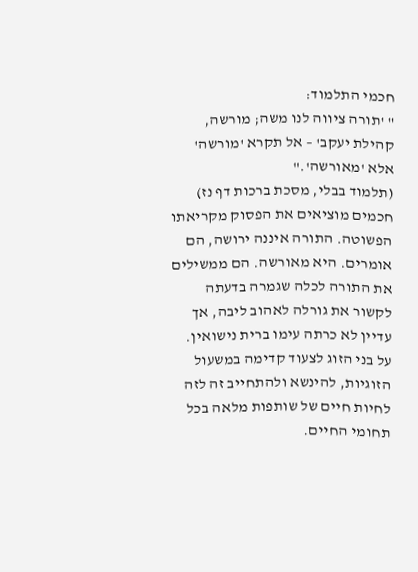חכמי התלמוד:
" 'תורה ציווה לנו משה; מורשה, קהילת יעקב' – אל תקרא 'מורשה' אלא 'מאורשה'."
(תלמוד בבלי, מסכת ברכות דף נז)
חכמים מוציאים את הפסוק מקריאתו הפשוטה. התורה איננה ירושה, הם אומרים. היא מאורשה. הם ממשילים את התורה לכלה שגמרה בדעתה לקשור את גורלה לאהוב ליבה, אך עדיין לא כרתה עימו ברית נישואין. על בני הזוג לצעוד קדימה במשעול הזוגיות, להינשא ולהתחייב זה לזה לחיות חיים של שותפות מלאה בכל תחומי החיים.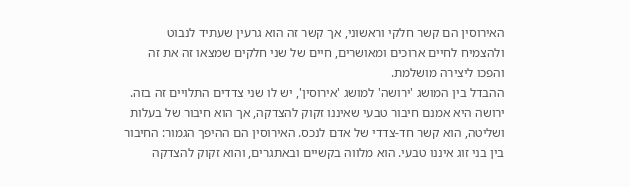האירוסין הם קשר חלקי וראשוני, אך קשר זה הוא גרעין שעתיד לנבוט ולהצמיח לחיים ארוכים ומאושרים, חיים של שני חלקים שמצאו זה את זה והפכו ליצירה מושלמת.
ההבדל בין המושג 'ירושה' למושג 'אירוסין', יש לו שני צדדים התלויים זה בזה. ירושה היא אמנם חיבור טבעי שאיננו זקוק להצדקה, אך הוא חיבור של בעלות ושליטה, הוא קשר חד-צדדי של אדם לנכס. האירוסין הם ההיפך הגמור: החיבור בין בני זוג איננו טבעי. הוא מלווה בקשיים ובאתגרים, והוא זקוק להצדקה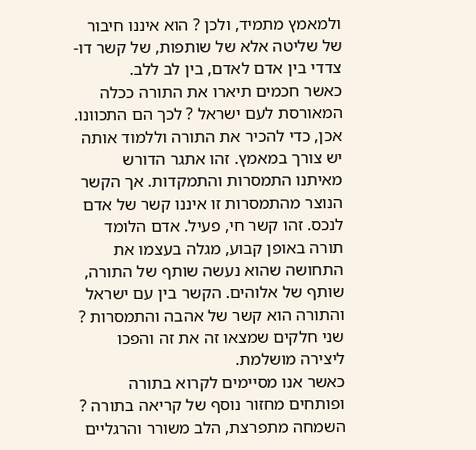ולמאמץ מתמיד, ולכן ? הוא איננו חיבור של שליטה אלא של שותפות, של קשר דו-צדדי בין אדם לאדם, בין לב ללב.
כאשר חכמים תיארו את התורה ככלה המאורסת לעם ישראל ? לכך הם התכוונו. אכן, כדי להכיר את התורה וללמוד אותה יש צורך במאמץ. זהו אתגר הדורש מאיתנו התמסרות והתמקדות. אך הקשר הנוצר מהתמסרות זו איננו קשר של אדם לנכס. זהו קשר חי, פעיל. אדם הלומד תורה באופן קבוע, מגלה בעצמו את התחושה שהוא נעשה שותף של התורה, שותף של אלוהים. הקשר בין עם ישראל והתורה הוא קשר של אהבה והתמסרות ? שני חלקים שמצאו זה את זה והפכו ליצירה מושלמת.
כאשר אנו מסיימים לקרוא בתורה ופותחים מחזור נוסף של קריאה בתורה ? השמחה מתפרצת, הלב משורר והרגליים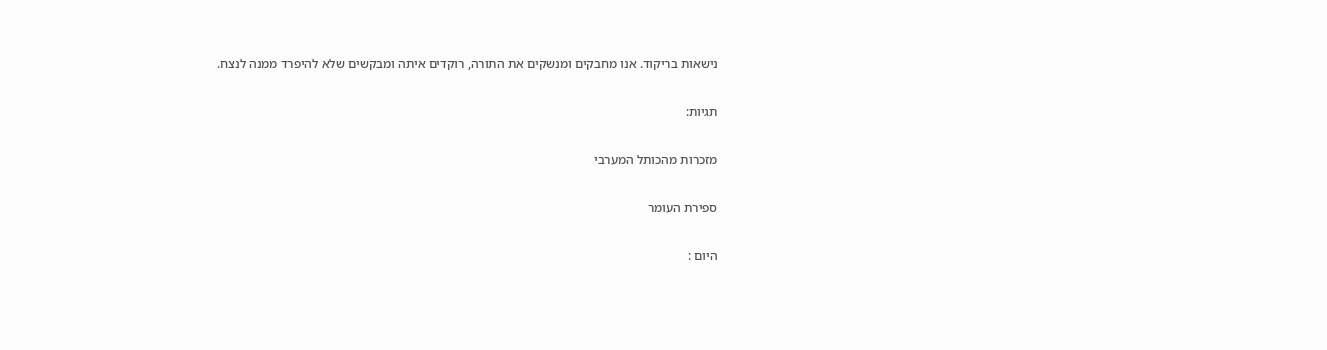נישאות בריקוד. אנו מחבקים ומנשקים את התורה, רוקדים איתה ומבקשים שלא להיפרד ממנה לנצח.

תגיות:

מזכרות מהכותל המערבי

ספירת העומר

היום :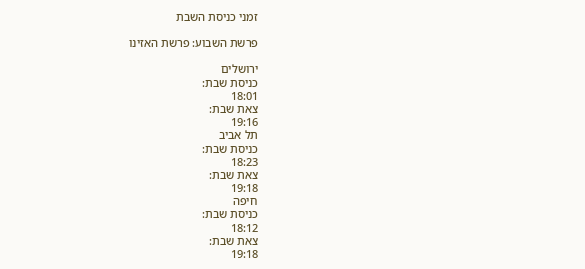זמני כניסת השבת

פרשת השבוע: פרשת האזינו

ירושלים
כניסת שבת:
18:01
צאת שבת:
19:16
תל אביב
כניסת שבת:
18:23
צאת שבת:
19:18
חיפה
כניסת שבת:
18:12
צאת שבת:
19:18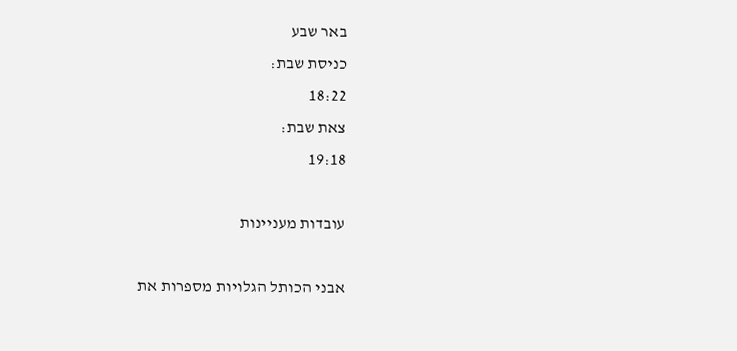באר שבע
כניסת שבת:
18:22
צאת שבת:
19:18

עובדות מעניינות

אבני הכותל הגלויות מספרות את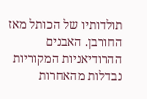תולדותיו של הכותל מאז החורבן. האבנים ההרודיאניות המקוריות נבדלות מהאחרות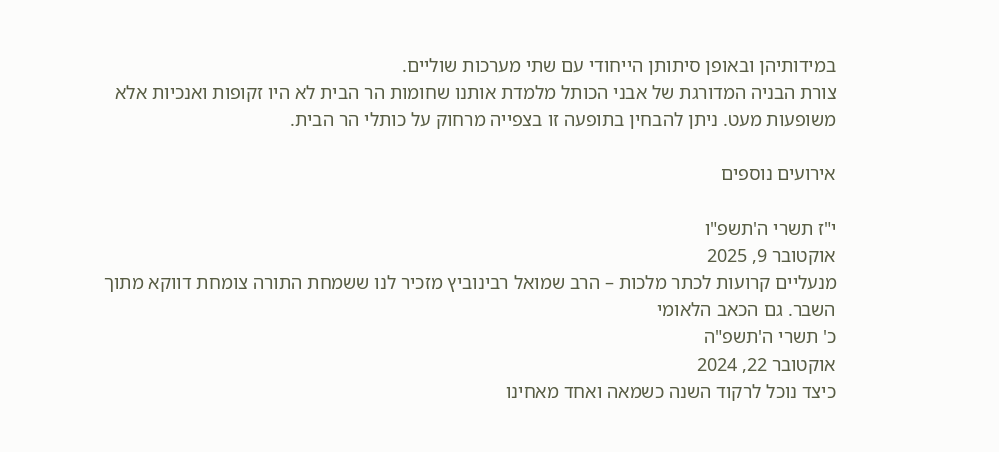במידותיהן ובאופן סיתותן הייחודי עם שתי מערכות שוליים.
צורת הבניה המדורגת של אבני הכותל מלמדת אותנו שחומות הר הבית לא היו זקופות ואנכיות אלא משופעות מעט. ניתן להבחין בתופעה זו בצפייה מרחוק על כותלי הר הבית.

אירועים נוספים

י"ז תשרי ה'תשפ"ו
אוקטובר 9, 2025
מנעליים קרועות לכתר מלכות – הרב שמואל רבינוביץ מזכיר לנו ששמחת התורה צומחת דווקא מתוך השבר. גם הכאב הלאומי
כ' תשרי ה'תשפ"ה
אוקטובר 22, 2024
כיצד נוכל לרקוד השנה כשמאה ואחד מאחינו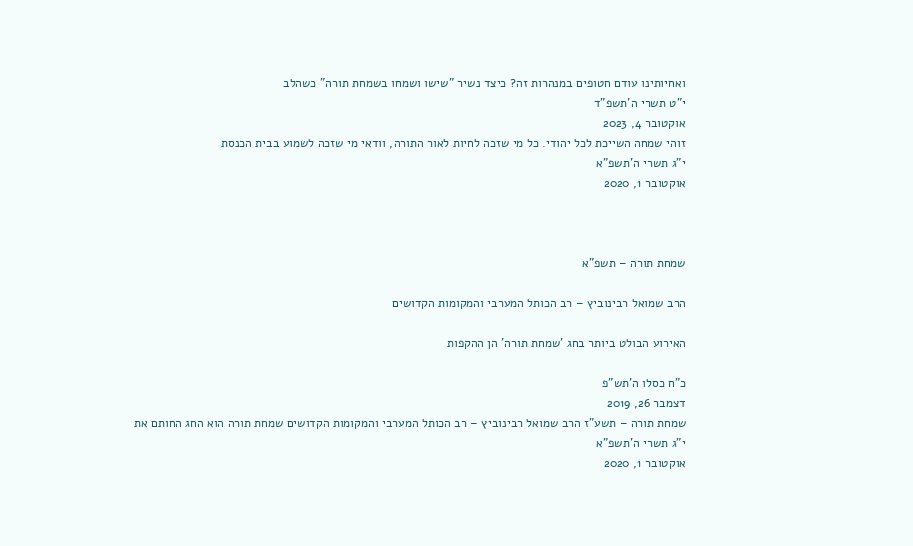ואחיותינו עודם חטופים במנהרות זה? כיצד נשיר "שישו ושמחו בשמחת תורה" כשהלב
י"ט תשרי ה'תשפ"ד
אוקטובר 4, 2023
זוהי שמחה השייכת לכל יהודי. כל מי שזכה לחיות לאור התורה, וודאי מי שזכה לשמוע בבית הכנסת
י"ג תשרי ה'תשפ"א
אוקטובר 1, 2020



שמחת תורה – תשפ"א

הרב שמואל רבינוביץ – רב הכותל המערבי והמקומות הקדושים

האירוע הבולט ביותר בחג 'שמחת תורה' הן ההקפות

כ"ח כסלו ה'תש"פ
דצמבר 26, 2019
שמחת תורה – תשע"ז הרב שמואל רבינוביץ – רב הכותל המערבי והמקומות הקדושים שמחת תורה הוא החג החותם את
י"ג תשרי ה'תשפ"א
אוקטובר 1, 2020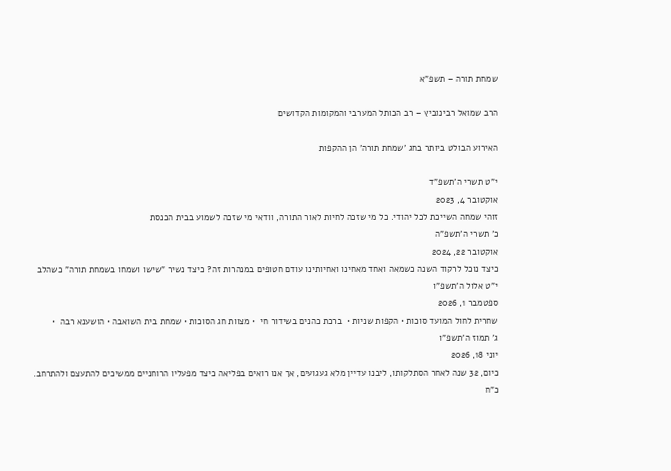שמחת תורה – תשפ"א

הרב שמואל רבינוביץ – רב הכותל המערבי והמקומות הקדושים

האירוע הבולט ביותר בחג 'שמחת תורה' הן ההקפות

י"ט תשרי ה'תשפ"ד
אוקטובר 4, 2023
זוהי שמחה השייכת לכל יהודי. כל מי שזכה לחיות לאור התורה, וודאי מי שזכה לשמוע בבית הכנסת
כ' תשרי ה'תשפ"ה
אוקטובר 22, 2024
כיצד נוכל לרקוד השנה כשמאה ואחד מאחינו ואחיותינו עודם חטופים במנהרות זה? כיצד נשיר "שישו ושמחו בשמחת תורה" כשהלב
י"ט אלול ה'תשפ"ו
ספטמבר 1, 2026
שחרית לחול המועד סוכות • הקפות שניות •  ברכת כהנים בשידור חי  • מצוות חג הסוכות • שמחת בית השואבה • הושענא רבה  •
ג' תמוז ה'תשפ"ו
יוני 18, 2026
כיום, 32 שנה לאחר הסתלקותו, ליבנו עדיין מלא געגועים, אך אנו רואים בפליאה כיצד מפעליו הרוחניים ממשיכים להתעצם ולהתרחב.
כ"ח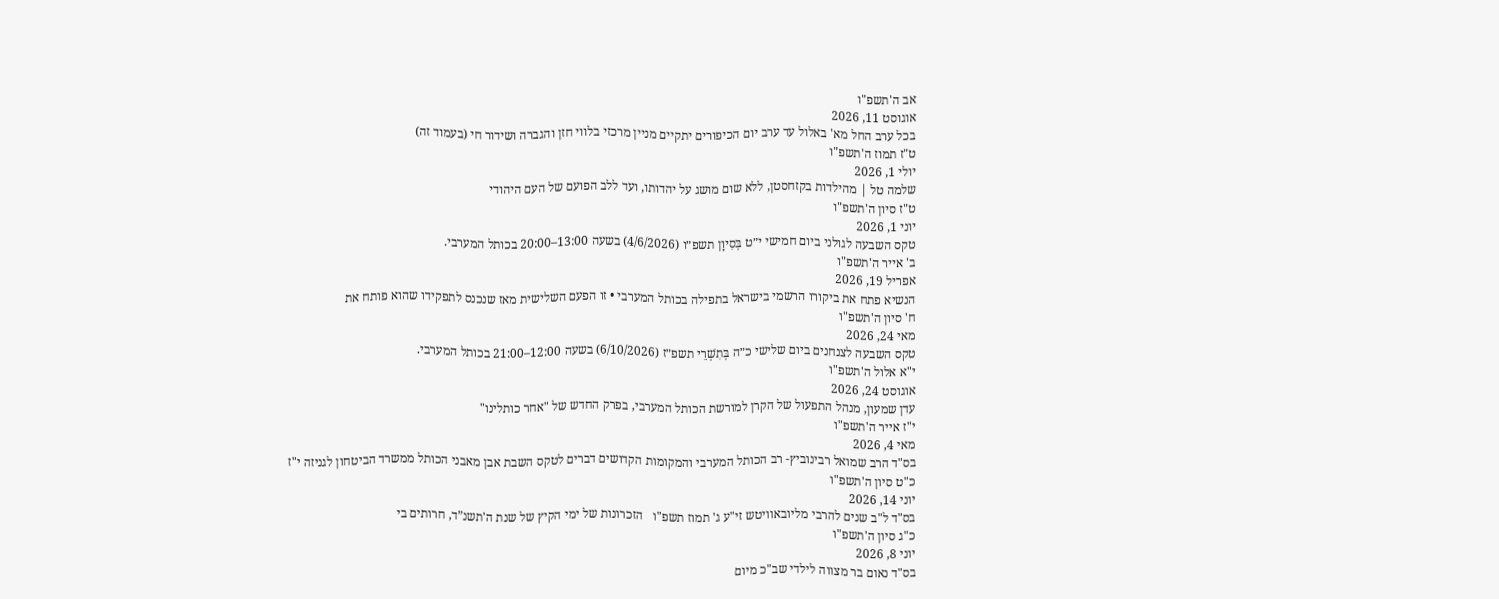אב ה'תשפ"ו
אוגוסט 11, 2026
בכל ערב החל מא' באלול עד ערב יום הכיפורים יתקיים מניין מרכזי בלווי חזן והגברה ושידור חי (בעמוד זה)
ט"ז תמוז ה'תשפ"ו
יולי 1, 2026
שלמה טל | מהילדות בקזחסטן, ללא שום מושג על יהדותו, ועד ללב הפועם של העם היהודי
ט"ז סיון ה'תשפ"ו
יוני 1, 2026
טקס השבעה לגולני ביום חמישי י״ט בְּסִיוָן תשפ״ו (4/6/2026) בשעה 13:00–20:00 בכותל המערבי.
ב' אייר ה'תשפ"ו
אפריל 19, 2026
הנשיא פתח את ביקורו הרשמי בישראל בתפילה בכותל המערבי • זו הפעם השלישית מאז שנכנס לתפקידו שהוא פותח את
ח' סיון ה'תשפ"ו
מאי 24, 2026
טקס השבעה לצנחנים ביום שלישי כ״ה בְּתִשְׁרֵי תשפ״ז (6/10/2026) בשעה 12:00–21:00 בכותל המערבי.
י"א אלול ה'תשפ"ו
אוגוסט 24, 2026
עדן שמעון, מנהל התפעול של הקרן למורשת הכותל המערבי, בפרק החדש של "אחר כותלינו"
י"ז אייר ה'תשפ"ו
מאי 4, 2026
בס"ד הרב שמואל רבינוביץ- רב הכותל המערבי והמקומות הקדושים דברים לטקס השבת אבן מאבני הכותל ממשרד הביטחון לגניזה י"ז
כ"ט סיון ה'תשפ"ו
יוני 14, 2026
בס"ד ל"ב שנים להרבי מליובאוויטש זי"ע ג' תמוז תשפ"ו   הזכרונות של ימי הקיץ של שנת ה'תשנ”ד, חרותים בי
כ"ג סיון ה'תשפ"ו
יוני 8, 2026
בס"ד נאום בר מצווה לילדי שב"כ מיום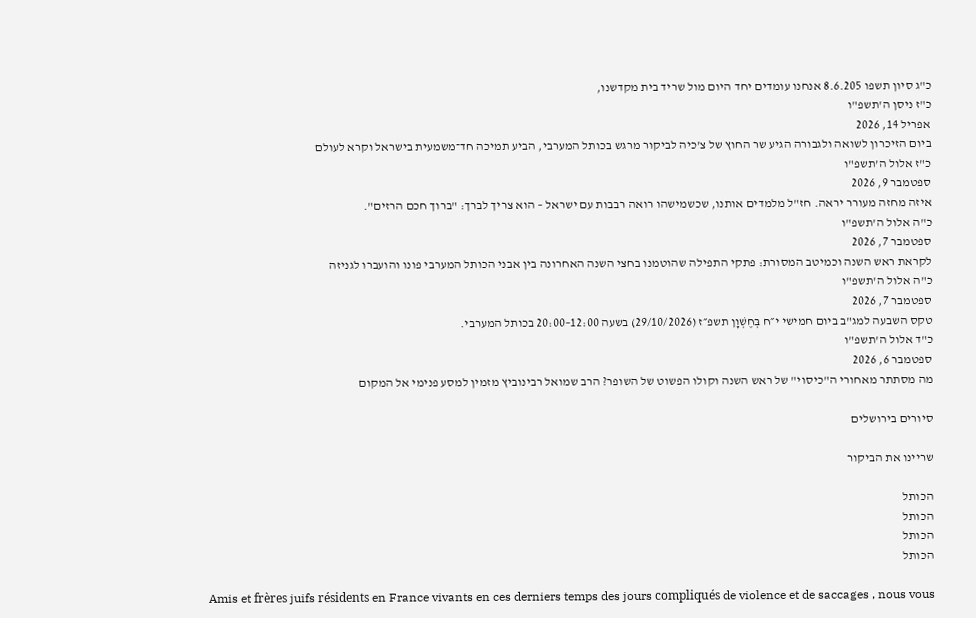כ"ג סיון תשפו 8.6.205 אנחנו עומדים יחד היום מול שריד בית מקדשנו,
כ"ז ניסן ה'תשפ"ו
אפריל 14, 2026
ביום הזיכרון לשואה ולגבורה הגיע שר החוץ של צ'כיה לביקור מרגש בכותל המערבי, הביע תמיכה חד־משמעית בישראל וקרא לעולם
כ"ז אלול ה'תשפ"ו
ספטמבר 9, 2026
איזה מחזה מעורר יראה. חז"ל מלמדים אותנו, שכשמישהו רואה רבבות עם ישראל – הוא צריך לברך: "ברוך חכם הרזים".
כ"ה אלול ה'תשפ"ו
ספטמבר 7, 2026
לקראת ראש השנה וכמיטב המסורת: פתקי התפילה שהוטמנו בחצי השנה האחרונה בין אבני הכותל המערבי פונו והועברו לגניזה
כ"ה אלול ה'תשפ"ו
ספטמבר 7, 2026
טקס השבעה למג"ב ביום חמישי י״ח בְּחֶשְׁוָן תשפ״ז (29/10/2026) בשעה 12:00–20:00 בכותל המערבי.
כ"ד אלול ה'תשפ"ו
ספטמבר 6, 2026
מה מסתתר מאחורי ה"כיסוי" של ראש השנה וקולו הפשוט של השופר? הרב שמואל רבינוביץ מזמין למסע פנימי אל המקום

סיורים בירושלים

שריינו את הביקור

הכותל
הכותל
הכותל
הכותל

Amis et frères juifs résidents en France vivants en ces derniers temps des jours compliqués de violence et de saccages , nous vous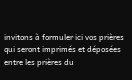invitons à formuler ici vos prières qui seront imprimés et déposées entre les prières du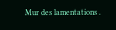Mur des lamentations .